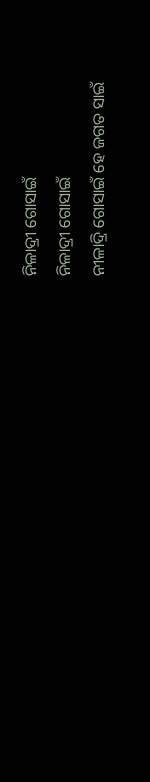ନିଳାଦ୍ରୀ ଗୋସାଇଁ
ନିଳାଦ୍ରୀ ଗୋସାଇଁ
ନୀଳାଦ୍ରି ଗୋସାଇଁ ହେ ଜଗତ ସାଇଁ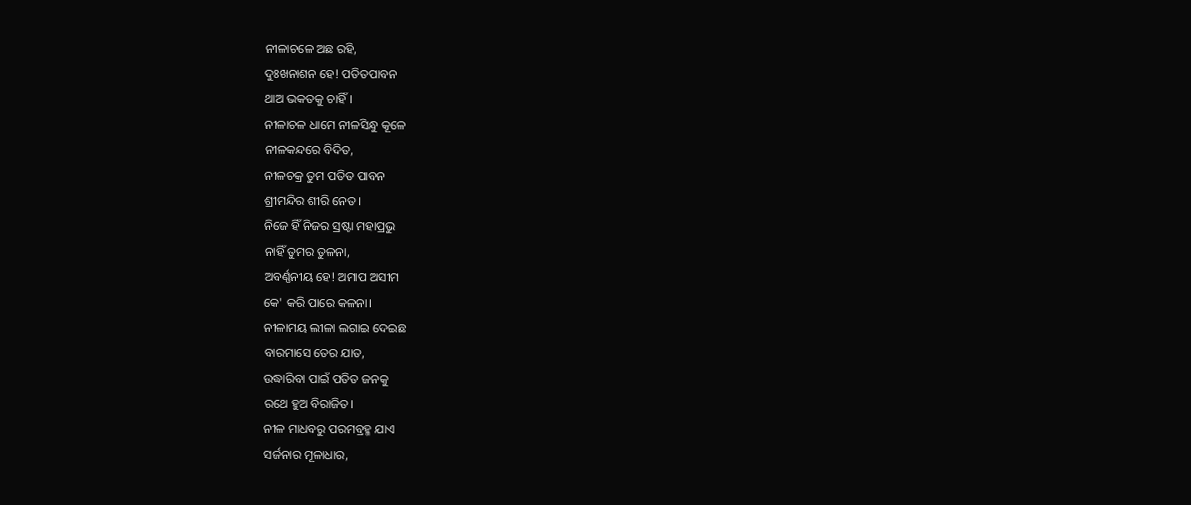ନୀଳାଚଳେ ଅଛ ରହି,
ଦୁଃଖନାଶନ ହେ! ପତିତପାବନ
ଥାଅ ଭକତକୁ ଚାହିଁ।
ନୀଳାଚଳ ଧାମେ ନୀଳସିନ୍ଧୁ କୂଳେ
ନୀଳକନ୍ଦରେ ବିଦିତ,
ନୀଳଚକ୍ର ତୁମ ପତିତ ପାବନ
ଶ୍ରୀମନ୍ଦିର ଶୀରି ନେତ।
ନିଜେ ହିଁ ନିଜର ସ୍ରଷ୍ଟା ମହାପ୍ରଭୁ
ନାହିଁ ତୁମର ତୁଳନା,
ଅବର୍ଣ୍ଣନୀୟ ହେ! ଅମାପ ଅସୀମ
କେ' କରି ପାରେ କଳନା।
ନୀଳାମୟ ଲୀଳା ଲଗାଇ ଦେଇଛ
ବାରମାସେ ତେର ଯାତ,
ଉଦ୍ଧାରିବା ପାଇଁ ପତିତ ଜନକୁ
ରଥେ ହୁଅ ବିରାଜିତ।
ନୀଳ ମାଧବରୁ ପରମବ୍ରହ୍ମ ଯାଏ
ସର୍ଜନାର ମୂଳାଧାର,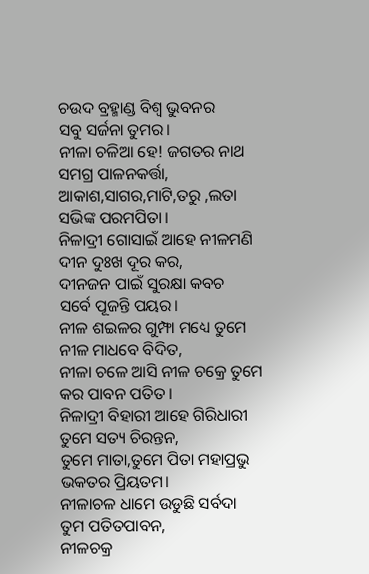ଚଉଦ ବ୍ରହ୍ମାଣ୍ଡ ବିଶ୍ଵ ଭୁବନର
ସବୁ ସର୍ଜନା ତୁମର।
ନୀଳା ଚଳିଆ ହେ! ଜଗତର ନାଥ
ସମଗ୍ର ପାଳନକର୍ତ୍ତା,
ଆକାଶ,ସାଗର,ମାଟି,ତରୁ ,ଲତା
ସଭିଙ୍କ ପରମପିତା।
ନିଳାଦ୍ରୀ ଗୋସାଇଁ ଆହେ ନୀଳମଣି
ଦୀନ ଦୁଃଖ ଦୂର କର,
ଦୀନଜନ ପାଇଁ ସୁରକ୍ଷା କବଚ
ସର୍ବେ ପୂଜନ୍ତି ପୟର।
ନୀଳ ଶଇଳର ଗୁମ୍ଫା ମଧ୍ୟେ ତୁମେ
ନୀଳ ମାଧବେ ବିଦିତ,
ନୀଳା ଚଳେ ଆସି ନୀଳ ଚକ୍ରେ ତୁମେ
କର ପାବନ ପତିତ।
ନିଳାଦ୍ରୀ ବିହାରୀ ଆହେ ଗିରିଧାରୀ
ତୁମେ ସତ୍ୟ ଚିରନ୍ତନ,
ତୁମେ ମାତା,ତୁମେ ପିତା ମହାପ୍ରଭୁ
ଭକତର ପ୍ରିୟତମ।
ନୀଳାଚଳ ଧାମେ ଉଡୁଛି ସର୍ବଦା
ତୁମ ପତିତପାବନ,
ନୀଳଚକ୍ର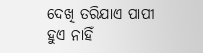ଦେଖି ତରିଯାଏ ପାପୀ
ହୁଏ ନାହିଁ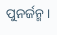ପୁନର୍ଜନ୍ମ।